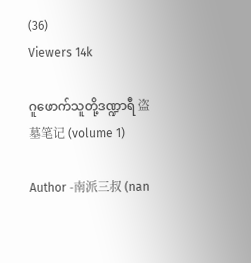(36)
Viewers 14k

ဂူဖောက်သူတို့ဒဏ္ဍာရီ 盗墓笔记 (volume 1)

Author -南派三叔 (nan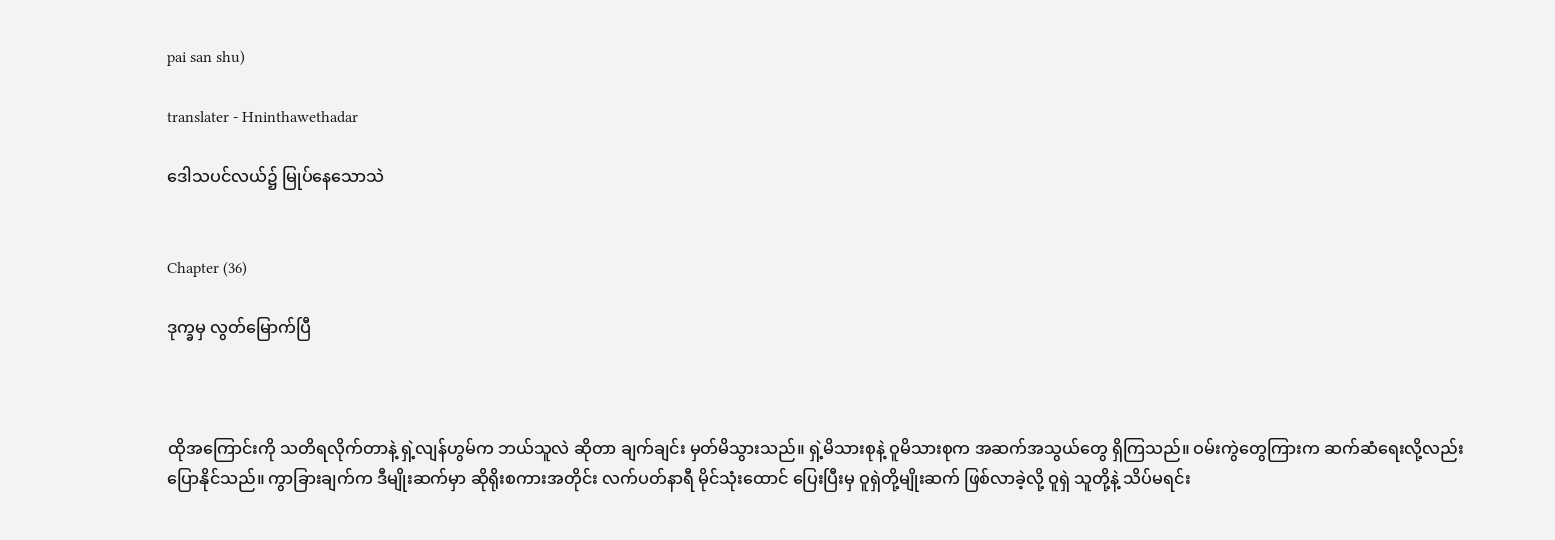pai san shu)

translater - Hninthawethadar

ဒေါသပင်လယ်၌ မြုပ်နေသောသဲ


Chapter (36)

ဒုက္ခမှ လွတ်မြောက်ပြီ



ထိုအကြောင်းကို သတိရလိုက်တာနဲ့ ရှဲ့လျန်ဟွမ်က ဘယ်သူလဲ ဆိုတာ ချက်ချင်း မှတ်မိသွားသည်။ ရှဲ့မိသားစုနဲ့ ဝူမိသားစုက အဆက်အသွယ်တွေ ရှိကြသည်။ ဝမ်းကွဲတွေကြားက ဆက်ဆံရေးလို့လည်း ပြောနိုင်သည်။ ကွာခြားချက်က ဒီမျိုးဆက်မှာ ဆိုရိုးစကားအတိုင်း လက်ပတ်နာရီ မိုင်သုံးထောင် ပြေးပြီးမှ ဝူရှဲတို့မျိုးဆက် ဖြစ်လာခဲ့လို့ ဝူရှဲ သူတို့နဲ့ သိပ်မရင်း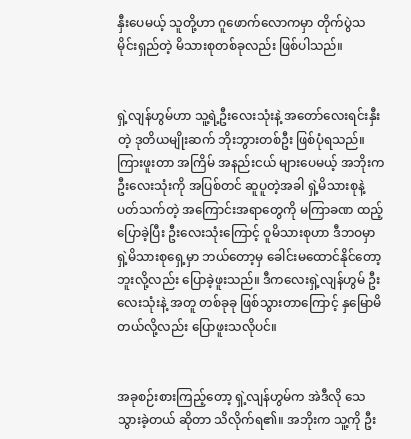နှီးပေမယ့် သူတို့ဟာ ဂူဖောက်လောကမှာ တိုက်ပွဲသမိုင်းရှည်တဲ့ မိသားစုတစ်ခုလည်း ဖြစ်ပါသည်။


ရှဲ့လျန်ဟွမ်ဟာ သူ့ရဲ့ဦးလေးသုံးနဲ့ အတော်လေးရင်းနှီးတဲ့ ဒုတိယမျိုးဆက် ဘိုးဘွားတစ်ဦး ဖြစ်ပုံရသည်။ ကြားဖူးတာ အကြိမ် အနည်းငယ် များပေမယ့် အဘိုးက ဦးလေးသုံးကို အပြစ်တင် ဆူပူတဲ့အခါ ရှဲ့မိသားစုနဲ့ ပတ်သက်တဲ့ အကြောင်းအရာတွေကို မကြာခဏ ထည့်ပြောခဲ့ပြီး ဦးလေးသုံးကြောင့် ဝူမိသားစုဟာ ဒီဘဝမှာ ရှဲ့မိသားစုရှေ့မှာ ဘယ်တော့မှ ခေါင်းမထောင်နိုင်တော့ဘူးလို့လည်း ပြောခဲ့ဖူးသည်။ ဒီကလေးရှဲ့လျန်ဟွမ် ဦးလေးသုံးနဲ့ အတူ တစ်ခုခု ဖြစ်သွားတာကြောင့် နှမြောမိတယ်လို့လည်း ပြောဖူးသလိုပင်။


အခုစဉ်းစားကြည့်တော့ ရှဲ့လျန်ဟွမ်က အဲဒီလို သေသွားခဲ့တယ် ဆိုတာ သိလိုက်ရ၏။ အဘိုးက သူ့ကို ဦး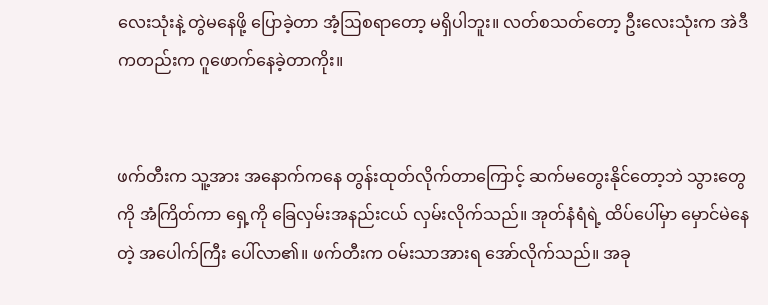လေးသုံးနဲ့ တွဲမနေဖို့ ပြောခဲ့တာ အံ့ဩစရာတော့ မရှိပါဘူး။ လတ်စသတ်တော့ ဦးလေးသုံးက အဲဒီကတည်းက ဂူဖောက်နေခဲ့တာကိုး။


ဖက်တီးက သူ့အား အနောက်ကနေ တွန်းထုတ်လိုက်တာကြောင့် ဆက်မတွေးနိုင်တော့ဘဲ သွားတွေကို အံကြိတ်ကာ ရှေ့ကို ခြေလှမ်းအနည်းငယ် လှမ်းလိုက်သည်။ အုတ်နံရံရဲ့ ထိပ်ပေါ်မှာ မှောင်မဲနေတဲ့ အပေါက်ကြီး ပေါ်လာ၏။ ဖက်တီးက ဝမ်းသာအားရ အော်လိုက်သည်။ အခု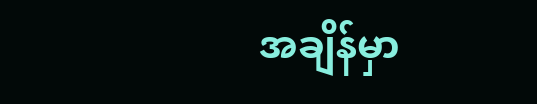အချိန်မှာ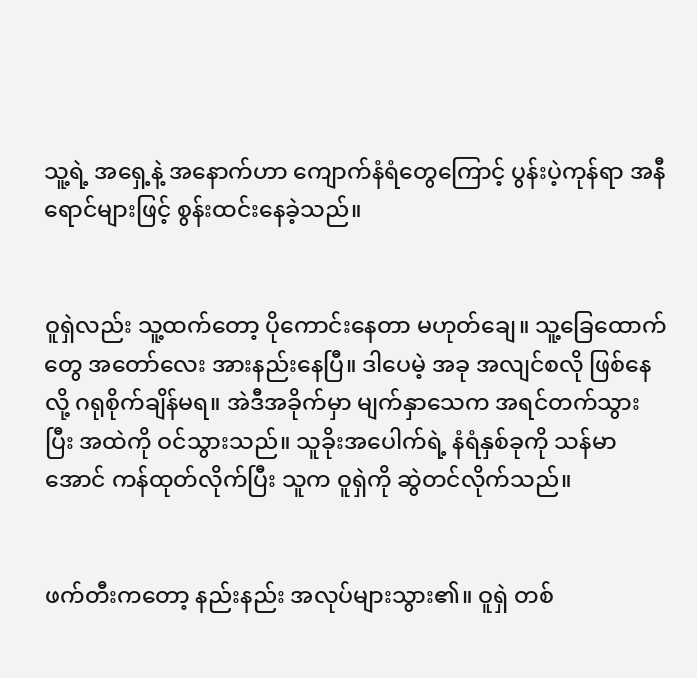သူ့ရဲ့ အရှေ့နဲ့ အနောက်ဟာ ကျောက်နံရံတွေကြောင့် ပွန်းပဲ့ကုန်ရာ အနီရောင်များဖြင့် စွန်းထင်းနေခဲ့သည်။


ဝူရှဲလည်း သူ့ထက်တော့ ပိုကောင်းနေတာ မဟုတ်ချေ။ သူ့ခြေထောက်တွေ အတော်လေး အားနည်းနေပြီ။ ဒါပေမဲ့ အခု အလျင်စလို ဖြစ်နေလို့ ဂရုစိုက်ချိန်မရ။ အဲဒီအခိုက်မှာ မျက်နှာသေက အရင်တက်သွားပြီး အထဲကို ဝင်သွားသည်။ သူခိုးအပေါက်ရဲ့ နံရံနှစ်ခုကို သန်မာအောင် ကန်ထုတ်လိုက်ပြီး သူက ဝူရှဲကို ဆွဲတင်လိုက်သည်။


ဖက်တီးကတော့ နည်းနည်း အလုပ်များသွား၏။ ဝူရှဲ တစ်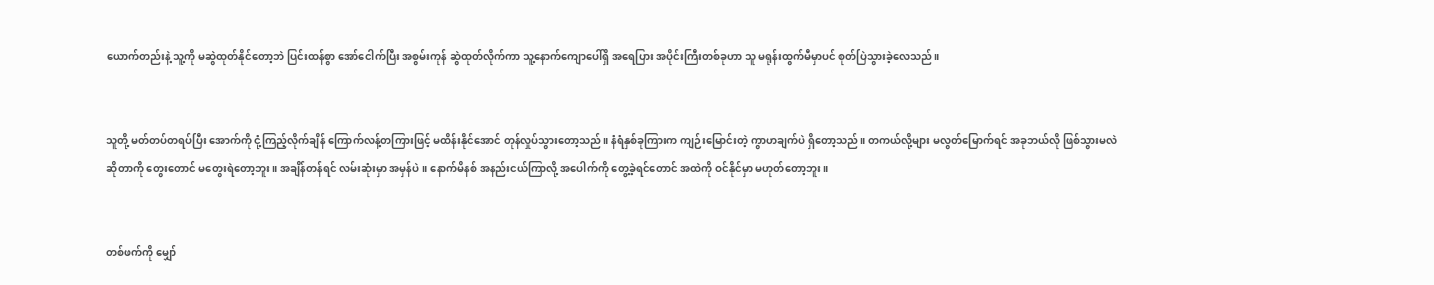ယောက်တည်းနဲ့ သူ့ကို မဆွဲထုတ်နိုင်တော့ဘဲ ပြင်းထန်စွာ အော်ငေါက်ပြီး အစွမ်းကုန် ဆွဲထုတ်လိုက်ကာ သူ့နောက်ကျောပေါ်ရှိ အရေပြား အပိုင်းကြီးတစ်ခုဟာ သူ မရုန်းထွက်မီမှာပင် စုတ်ပြဲသွားခဲ့လေသည်။


သူတို့ မတ်တပ်တရပ်ပြီး အောက်ကို ငုံ့ကြည့်လိုက်ချိန် ကြောက်လန့်တကြားဖြင့် မထိန်းနိုင်အောင် တုန်လှုပ်သွားတော့သည်။ နံရံနှစ်ခုကြားက ကျဉ်းမြောင်းတဲ့ ကွာဟချက်ပဲ ရှိတော့သည်။ တကယ်လို့များ မလွတ်မြောက်ရင် အခုဘယ်လို ဖြစ်သွားမလဲ ဆိုတာကို တွေးတောင် မတွေးရဲတော့ဘူး။ အချိန်တန်ရင် လမ်းဆုံးမှာ အမှန်ပဲ။ နောက်မိနစ် အနည်းငယ်ကြာလို့ အပေါက်ကို တွေ့ခဲ့ရင်တောင် အထဲကို ဝင်နိုင်မှာ မဟုတ်တော့ဘူး။


တစ်ဖက်ကို မျှော်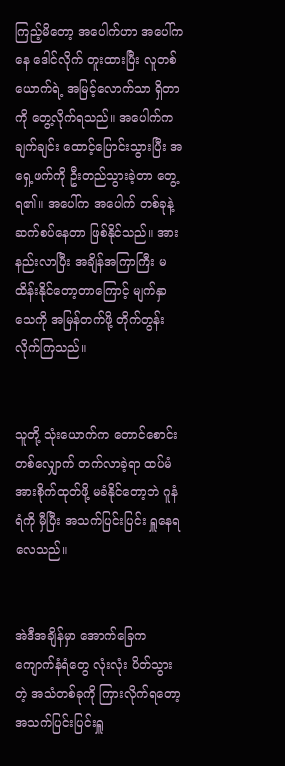ကြည့်မိတော့ အပေါက်ဟာ အပေါ်ကနေ ဒေါင်လိုက် တူးထားပြီး လူတစ်ယောက်ရဲ့ အမြင့်လောက်သာ ရှိတာကို တွေ့လိုက်ရသည်။ အပေါက်က ချက်ချင်း ထောင့်ပြောင်းသွားပြီး အရှေ့ဖက်ကို ဦးတည်သွားခဲ့တာ တွေ့ရ၏။ အပေါ်က အပေါက် တစ်ခုနဲ့ ဆက်စပ်နေတာ ဖြစ်နိုင်သည်။ အားနည်းလာပြီး အချိန်အကြာကြီး မထိန်းနိုင်တော့တာကြောင့် မျက်နှာသေကို အမြန်တက်ဖို့ တိုက်တွန်းလိုက်ကြသည်။


သူတို့ သုံးယောက်က တောင်စောင်း တစ်လျှောက် တက်လာခဲ့ရာ ထပ်မံ အားစိုက်ထုတ်ဖို့ မခံနိုင်တော့ဘဲ ဂူနံရံကို မှီပြီး အသက်ပြင်းပြင်း ရှူနေရလေသည်။


အဲဒီအချိန်မှာ အောက်ခြေက ကျောက်နံရံတွေ လုံးလုံး ပိတ်သွားတဲ့ အသံတစ်ခုကို ကြားလိုက်ရတော့ အသက်ပြင်းပြင်းရှူ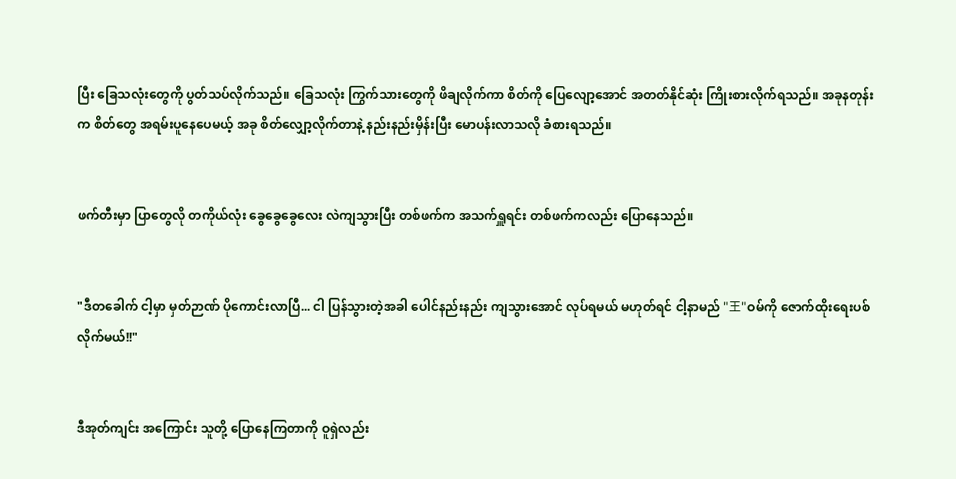ပြီး ခြေသလုံးတွေကို ပွတ်သပ်လိုက်သည်။ ခြေသလုံး ကြွက်သားတွေကို ဖိချလိုက်ကာ စိတ်ကို ပြေလျော့အောင် အတတ်နိုင်ဆုံး ကြိုးစားလိုက်ရသည်။ အခုနတုန်းက စိတ်တွေ အရမ်းပူနေပေမယ့် အခု စိတ်လျှော့လိုက်တာနဲ့ နည်းနည်းမှိန်းပြီး မောပန်းလာသလို ခံစားရသည်။


ဖက်တီးမှာ ပြာတွေလို တကိုယ်လုံး ခွေခွေခွေလေး လဲကျသွားပြီး တစ်ဖက်က အသက်ရှူရင်း တစ်ဖက်ကလည်း ပြောနေသည်။


"ဒီတခေါက် ငါ့မှာ မှတ်ဉာဏ် ပိုကောင်းလာပြီ... ငါ ပြန်သွားတဲ့အခါ ပေါင်နည်းနည်း ကျသွားအောင် လုပ်ရမယ် မဟုတ်ရင် ငါ့နာမည် "王"ဝမ်ကို ဇောက်ထိုးရေးပစ်လိုက်မယ်!!"


ဒီအုတ်ကျင်း အကြောင်း သူတို့ ပြောနေကြတာကို ဝူရှဲလည်း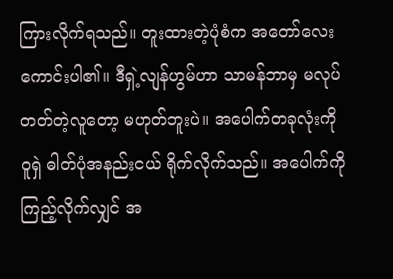ကြားလိုက်ရသည်။ တူးထားတဲ့ပုံစံက အတော်လေး ကောင်းပါ၏။ ဒီရှဲ့လျန်ဟွမ်ဟာ သာမန်ဘာမှ မလုပ်တတ်တဲ့လူတော့ မဟုတ်ဘူးပဲ။ အပေါက်တခုလုံးကို ဝူရှဲ ဓါတ်ပုံအနည်းငယ် ရိုက်လိုက်သည်။ အပေါက်ကို ကြည့်လိုက်လျှင် အ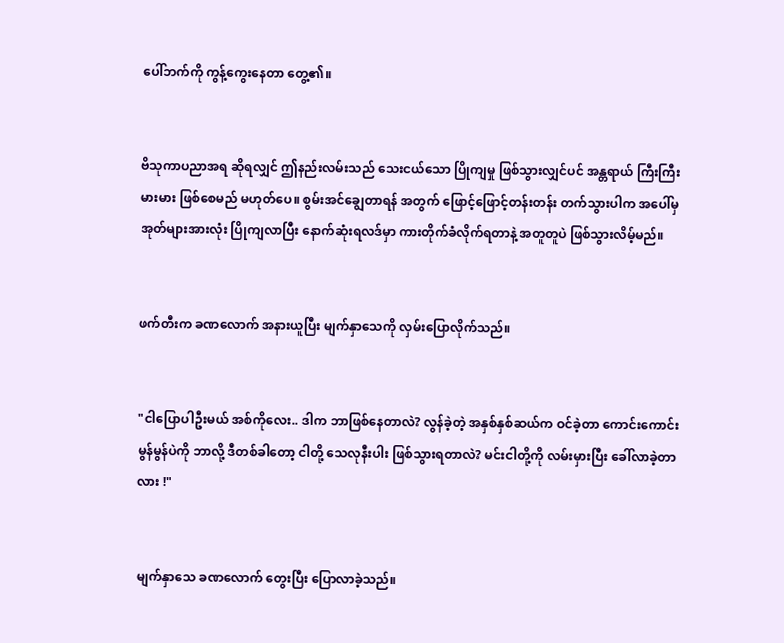ပေါ်ဘက်ကို ကွန့်ကွေးနေတာ တွေ့၏။


ဗိသုကာပညာအရ ဆိုရလျှင် ဤနည်းလမ်းသည် သေးငယ်သော ပြိုကျမှု ဖြစ်သွားလျှင်ပင် အန္တရာယ် ကြီးကြီးမားမား ဖြစ်စေမည် မဟုတ်ပေ။ စွမ်းအင်ချွေတာရန် အတွက် ဖြောင့်ဖြောင့်တန်းတန်း တက်သွားပါက အပေါ်မှ အုတ်များအားလုံး ပြိုကျလာပြီး နောက်ဆုံးရလဒ်မှာ ကားတိုက်ခံလိုက်ရတာနဲ့ အတူတူပဲ ဖြစ်သွားလိမ့်မည်။


ဖက်တီးက ခဏလောက် အနားယူပြီး မျက်နှာသေကို လှမ်းပြောလိုက်သည်။


"ငါပြောပါဦးမယ် အစ်ကိုလေး.. ဒါက ဘာဖြစ်နေတာလဲ? လွန်ခဲ့တဲ့ အနှစ်နှစ်ဆယ်က ဝင်ခဲ့တာ ကောင်းကောင်းမွန်မွန်ပဲကို ဘာလို့ ဒီတစ်ခါတော့ ငါတို့ သေလုနီးပါး ဖြစ်သွားရတာလဲ? မင်းငါတို့ကို လမ်းမှားပြီး ခေါ်လာခဲ့တာလား !"


မျက်နှာသေ ခဏလောက် တွေးပြီး ပြောလာခဲ့သည်။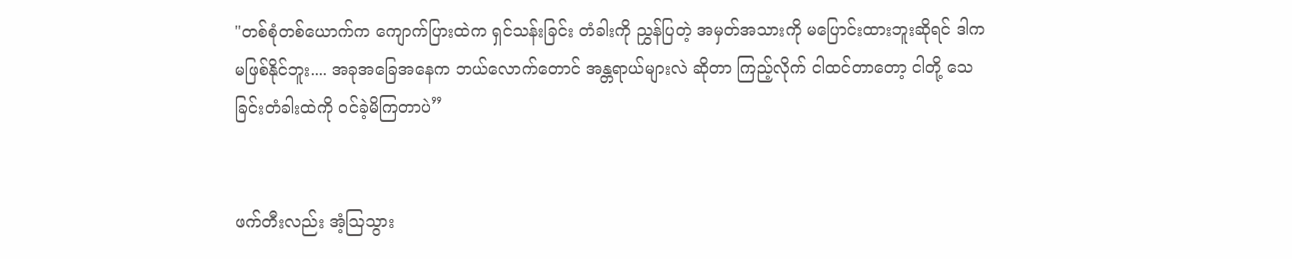"တစ်စုံတစ်ယောက်က ကျောက်ပြားထဲက ရှင်သန်းခြင်း တံခါးကို ညွှန်ပြတဲ့ အမှတ်အသားကို မပြောင်းထားဘူးဆိုရင် ဒါက မဖြစ်နိုင်ဘူး.... အခုအခြေအနေက ဘယ်လောက်တောင် အန္တရာယ်များလဲ ဆိုတာ ကြည့်လိုက် ငါထင်တာတော့ ငါတို့ သေခြင်းတံခါးထဲကို ဝင်ခဲ့မိကြတာပဲ”


ဖက်တီးလည်း အံ့ဩသွား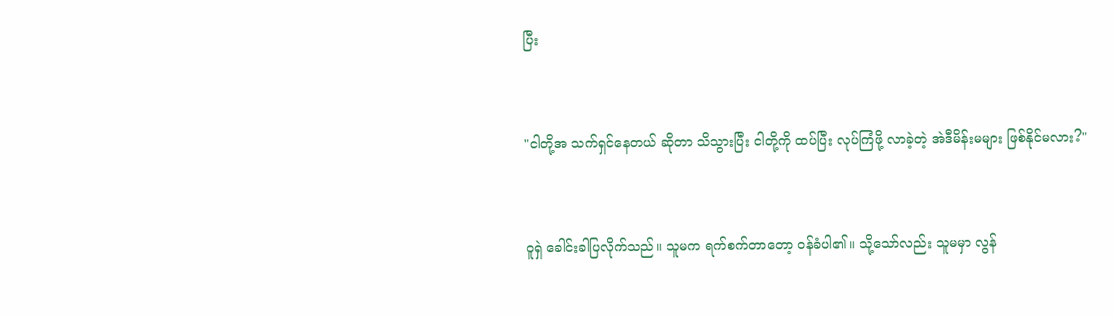ပြီး


"ငါတို့အ သက်ရှင်နေတယ် ဆိုတာ သိသွားပြီး ငါတို့ကို ထပ်ပြီး လုပ်ကြံဖို့ လာခဲ့တဲ့ အဲဒီမိန်းမများ ဖြစ်နိုင်မလား?"


ဝူရှဲ ခေါင်းခါပြလိုက်သည်။ သူမက ရက်စက်တာတော့ ဝန်ခံပါ၏။ သို့သော်လည်း သူမမှာ လွန်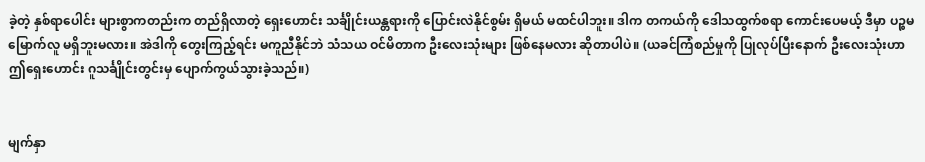ခဲ့တဲ့ နှစ်ရာပေါင်း များစွာကတည်းက တည်ရှိလာတဲ့ ရှေးဟောင်း သင်္ချိုင်းယန္တရားကို ပြောင်းလဲနိုင်စွမ်း ရှိမယ် မထင်ပါဘူး။ ဒါက တကယ်ကို ဒေါသထွက်စရာ ကောင်းပေမယ့် ဒီမှာ ပဉ္စမမြောက်လူ မရှိဘူးမလား။ အဲဒါကို တွေးကြည့်ရင်း မကူညီနိုင်ဘဲ သံသယ ဝင်မိတာက ဦးလေးသုံးများ ဖြစ်နေမလား ဆိုတာပါပဲ။ (ယခင်ကြံစည်မှုကို ပြုလုပ်ပြီးနောက် ဦးလေးသုံးဟာ ဤရှေးဟောင်း ဂူသင်္ချိုင်းတွင်းမှ ပျောက်ကွယ်သွားခဲ့သည်။)


မျက်နှာ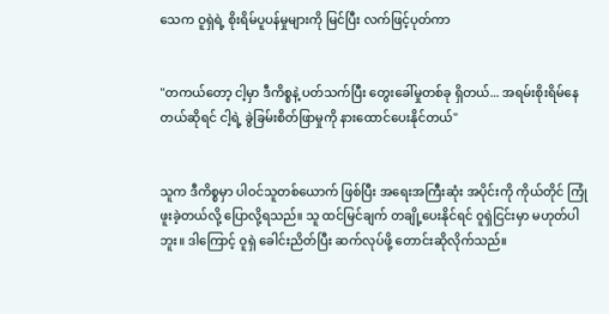သေက ဝူရှဲရဲ့ စိုးရိမ်ပူပန်မှုများကို မြင်ပြီး လက်ဖြင့်ပုတ်ကာ


"တကယ်တော့ ငါ့မှာ ဒီကိစ္စနဲ့ ပတ်သက်ပြီး တွေးခေါ်မှုတစ်ခု ရှိတယ်... အရမ်းစိုးရိမ်နေတယ်ဆိုရင် ငါ့ရဲ့ ခွဲခြမ်းစိတ်ဖြာမှုကို နားထောင်ပေးနိုင်တယ်"


သူက ဒီကိစ္စမှာ ပါဝင်သူတစ်ယောက် ဖြစ်ပြီး အရေးအကြီးဆုံး အပိုင်းကို ကိုယ်တိုင် ကြုံဖူးခဲ့တယ်လို့ ပြောလို့ရသည်။ သူ ထင်မြင်ချက် တချို့ပေးနိုင်ရင် ဝူရှဲငြင်းမှာ မဟုတ်ပါဘူး။ ဒါကြောင့် ဝူရှဲ ခေါင်းညိတ်ပြီး ဆက်လုပ်ဖို့ တောင်းဆိုလိုက်သည်။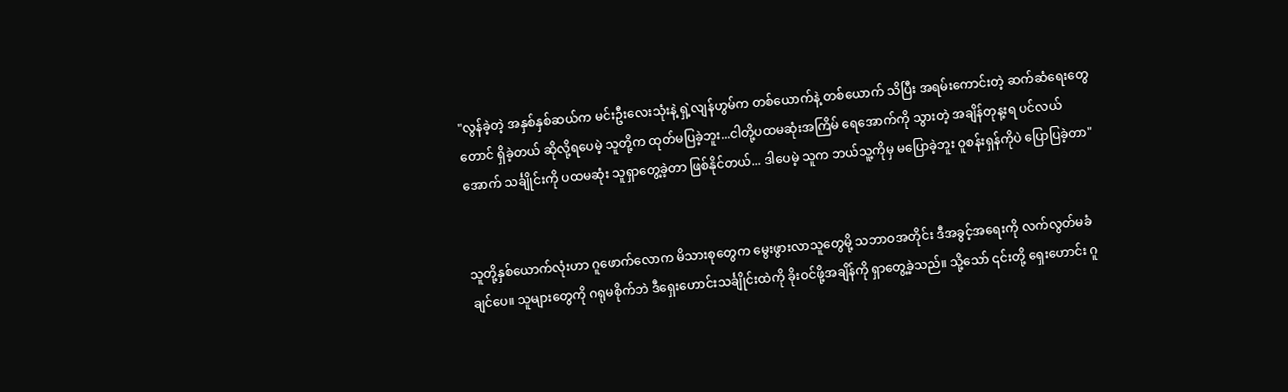"လွန်ခဲ့တဲ့ အနှစ်နှစ်ဆယ်က မင်းဦးလေးသုံးနဲ့ ရှဲ့လျန်ဟွမ်က တစ်ယောက်နဲ့ တစ်ယောက် သိပြီး အရမ်းကောင်းတဲ့ ဆက်ဆံရေးတွေတောင် ရှိခဲ့တယ် ဆိုလို့ရပေမဲ့ သူတို့က ထုတ်မပြခဲ့ဘူး...ငါတို့ပထမဆုံးအကြိမ် ရေအောက်ကို သွားတဲ့ အချိန်တုန့းရ ပင်လယ်အောက် သင်္ချိုင်းကို ပထမဆုံး သူရှာတွေ့ခဲ့တာ ဖြစ်နိုင်တယ်... ဒါပေမဲ့ သူက ဘယ်သူ့ကိုမှ မပြောခဲ့ဘူး ဝူစန်းရှန်ကိုပဲ ပြောပြခဲ့တာ"


သူတို့နှစ်ယောက်လုံးဟာ ဂူဖောက်လောက မိသားစုတွေက မွေးဖွားလာသူတွေမို့ သဘာဝအတိုင်း ဒီအခွင့်အရေးကို လက်လွတ်မခံချင်ပေ။ သူများတွေကို ဂရုမစိုက်ဘဲ ဒီရှေးဟောင်းသင်္ချိုင်းထဲကို ခိုးဝင်ဖို့အချိန်ကို ရှာတွေ့ခဲ့သည်။ သို့သော် ၎င်းတို့ ရှေးဟောင်း ဂူ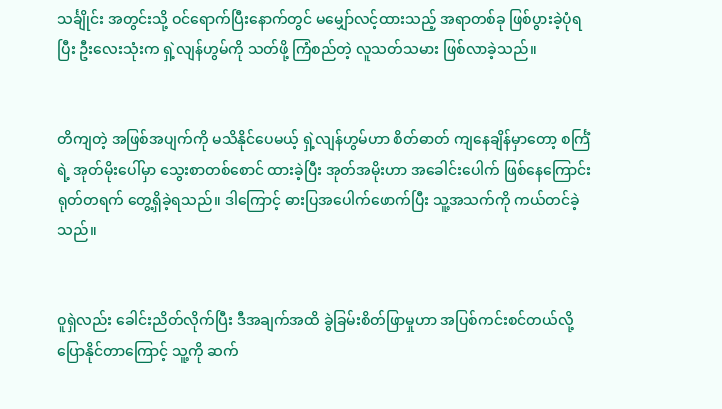သင်္ချိုင်း အတွင်းသို့ ဝင်ရောက်ပြီးနောက်တွင် မမျှော်လင့်ထားသည့် အရာတစ်ခု ဖြစ်ပွားခဲ့ပုံရပြီး ဦးလေးသုံးက ရှဲ့လျန်ဟွမ်ကို သတ်ဖို့ ကြံစည်တဲ့ လူသတ်သမား ဖြစ်လာခဲ့သည်။


တိကျတဲ့ အဖြစ်အပျက်ကို မသိနိုင်ပေမယ့် ရှဲ့လျန်ဟွမ်ဟာ စိတ်ဓာတ် ကျနေချိန်မှာတော့ စင်္ကြံရဲ့ အုတ်မိုးပေါ်မှာ သွေးစာတစ်စောင် ထားခဲ့ပြီး အုတ်အမိုးဟာ အခေါင်းပေါက် ဖြစ်နေကြောင်း ရုတ်တရက် တွေ့ရှိခဲ့ရသည်။ ဒါကြောင့် ဓားပြအပေါက်ဖောက်ပြီး သူ့အသက်ကို ကယ်တင်ခဲ့သည်။


ဝူရှဲလည်း ခေါင်းညိတ်လိုက်ပြီး ဒီအချက်အထိ ခွဲခြမ်းစိတ်ဖြာမှုဟာ အပြစ်ကင်းစင်တယ်လို့ ပြောနိုင်တာကြောင့် သူ့ကို ဆက်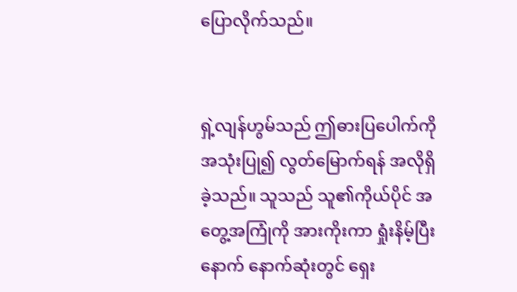ပြောလိုက်သည်။


ရှဲ့လျန်ဟွမ်သည် ဤဓားပြပေါက်ကို အသုံးပြု၍ လွတ်မြောက်ရန် အလိုရှိခဲ့သည်။ သူသည် သူ၏ကိုယ်ပိုင် အတွေ့အကြုံကို အားကိုးကာ ရှုံးနိမ့်ပြီးနောက် နောက်ဆုံးတွင် ရှေး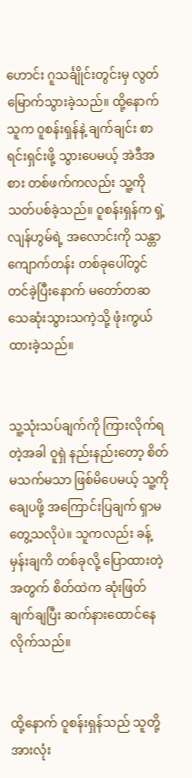ဟောင်း ဂူသင်္ချိုင်းတွင်းမှ လွတ်မြောက်သွားခဲ့သည်။ ထို့နောက် သူက ဝူစန်းရှန်နဲ့ ချက်ချင်း စာရင်းရှင်းဖို့ သွားပေမယ့် အဲဒီအစား တစ်ဖက်ကလည်း သူ့ကိုသတ်ပစ်ခဲ့သည်။ ဝူစန်းရှန်က ရှဲ့လျန်ဟွမ်ရဲ့ အလောင်းကို သန္တာကျောက်တန်း တစ်ခုပေါ်တွင် တင်ခဲ့ပြီးနောက် မတော်တဆ သေဆုံးသွားသကဲ့သို့ ဖုံးကွယ်ထားခဲ့သည်။


သူ့သုံးသပ်ချက်ကို ကြားလိုက်ရတဲ့အခါ ဝူရှဲ နည်းနည်းတော့ စိတ်မသက်မသာ ဖြစ်မိပေမယ့် သူ့ကို ချေပဖို့ အကြောင်းပြချက် ရှာမတွေ့သလိုပဲ။ သူကလည်း ခန့်မှန်းချကိ တစ်ခုလို့ ပြောထားတဲ့အတွက် စိတ်ထဲက ဆုံးဖြတ်ချက်ချပြီး ဆက်နားထောင်နေလိုက်သည်။


ထို့နောက် ဝူစန်းရှန်သည် သူတို့အားလုံး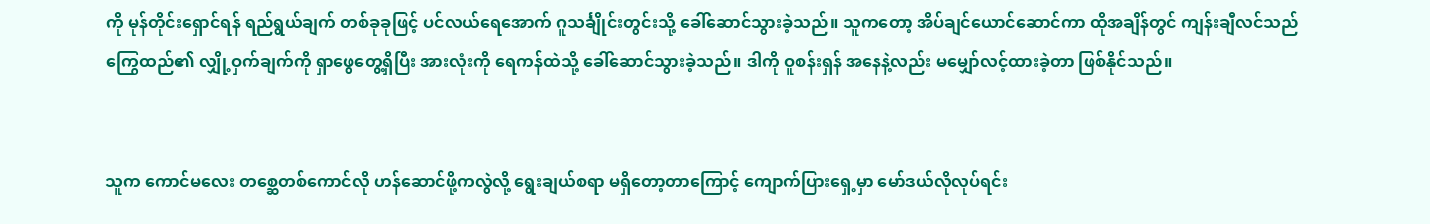ကို မုန်တိုင်းရှောင်ရန် ရည်ရွယ်ချက် တစ်ခုခုဖြင့် ပင်လယ်ရေအောက် ဂူသင်္ချိုင်းတွင်းသို့ ခေါ်ဆောင်သွားခဲ့သည်။ သူကတော့ အိပ်ချင်ယောင်ဆောင်ကာ ထိုအချိန်တွင် ကျန်းချီလင်သည် ကြွေထည်၏ လျှို့ဝှက်ချက်ကို ရှာဖွေတွေ့ရှိပြီး အားလုံးကို ရေကန်ထဲသို့ ခေါ်ဆောင်သွားခဲ့သည်။ ဒါကို ဝူစန်းရှန် အနေနဲ့လည်း မမျှော်လင့်ထားခဲ့တာ ဖြစ်နိုင်သည်။


သူက ကောင်မလေး တစ္ဆေတစ်ကောင်လို ဟန်ဆောင်ဖို့ကလွဲလို့ ရွေးချယ်စရာ မရှိတော့တာကြောင့် ကျောက်ပြားရှေ့မှာ မော်ဒယ်လိုလုပ်ရင်း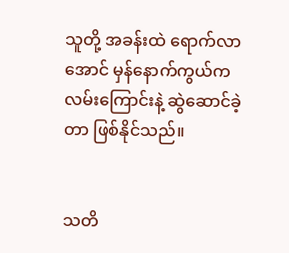သူတို့ အခန်းထဲ ရောက်လာအောင် မှန်နောက်ကွယ်က လမ်းကြောင်းနဲ့ ဆွဲဆောင်ခဲ့တာ ဖြစ်နိုင်သည်။


သတိ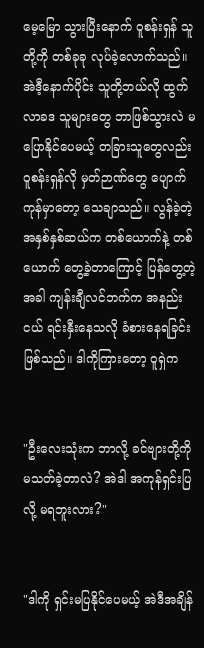မေ့မြော သွားပြီးနောက် ဝူစန်းရှန် သူတို့ကို တစ်ခုခု လုပ်ခဲ့လောက်သည်။ အဲဒီ့နောက်ပိုင်း သူတို့ဘယ်လို ထွက်လာခဒ သူများတွေ ဘာဖြစ်သွားလဲ မပြောနိုင်ပေမယ့် တခြားသူတွေလည်း ဝူစန်းရှန်လို မှတ်ဉာဏ်တွေ ပျောက်ကုန်မှာတော့ သေချာသည်။ လွန်ခဲ့တဲ့ အနှစ်နှစ်ဆယ်က တစ်ယောက်နဲ့ တစ်ယောက် တွေ့ခဲ့တာကြောင့် ပြန်တွေ့တဲ့အခါ ကျန်းချီလင်ဘက်က အနည်းငယ် ရင်းနှီးနေသလို ခံစားနေရခြင်း ဖြစ်သည်။ ဒါကိုကြားတော့ ဝူရှဲက


"ဦးလေးသုံးက ဘာလို့ ခင်ဗျားတို့ကို မသတ်ခဲ့တာလဲ? အဲဒါ အကုန်ရှင်းပြလို့ မရဘူးလား?"


"ဒါကို ရှင်းမပြနိုင်ပေမယ့် အဲဒီအချိန်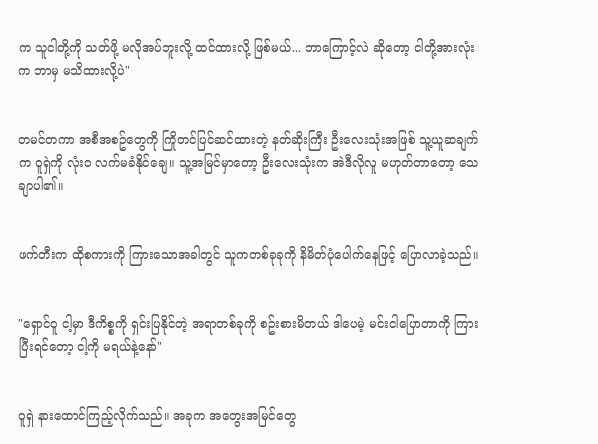က သူငါတို့ကို သတ်ဖို့ မလိုအပ်ဘူးလို့ ထင်ထားလို့ ဖြစ်မယ်... ဘာကြောင့်လဲ ဆိုတော့ ငါတို့အားလုံးက ဘာမှ မသိထားလို့ပဲ"


တမင်တကာ အစီအစဥ်တွေကို ကြိုတင်ပြင်ဆင်ထားတဲ့ နတ်ဆိုးကြီး ဦးလေးသုံးအဖြစ် သူ့ယူဆချက်က ဝူရှဲကို လုံးဝ လက်မခံနိုင်ချေ။ သူ့အမြင်မှာတော့ ဦးလေးသုံးက အဲဒီလိုလူ မဟုတ်တာတော့ သေချာပါ၏။


ဖက်တီးက ထိုစကားကို ကြားသောအခါတွင် သူကတစ်ခုခုကို နိမိတ်ပုံပေါက်နေဖြင့် ပြောလာခဲ့သည်။


"ရှောင်ဝူ ငါ့မှာ ဒီကိစ္စကို ရှင်းပြနိုင်တဲ့ အရာတစ်ခုကို စဥ်းစားမိတယ် ဒါပေမဲ့ မင်းငါပြောတာကို ကြားပြီးရင်တော့ ငါ့ကို မရယ်နဲ့နော်"


ဝူရှဲ နားထောင်ကြည့်လိုက်သည်။ အခုက အတွေးအမြင်တွေ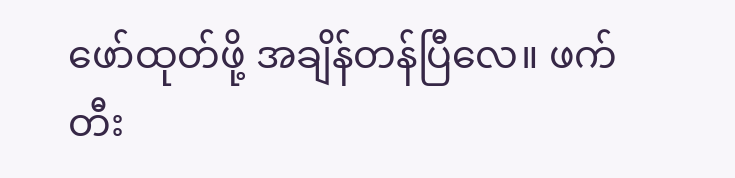ဖော်ထုတ်ဖို့ အချိန်တန်ပြီလေ။ ဖက်တီး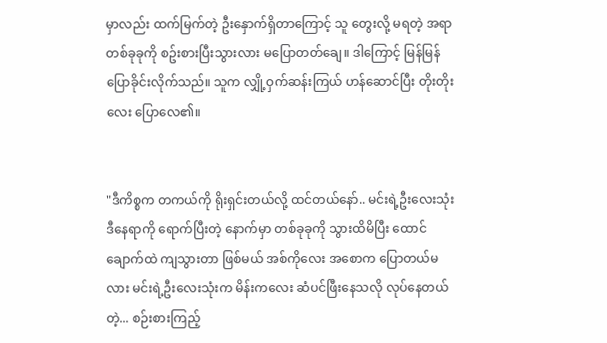မှာလည်း ထက်မြက်တဲ့ ဦးနှောက်ရှိတာကြောင့် သူ တွေးလို့ မရတဲ့ အရာတစ်ခုခုကို စဥ်းစားပြီးသွားလား မပြောတတ်ချေ။ ဒါကြောင့် မြန်မြန် ပြောခိုင်းလိုက်သည်။ သူက လျှို့ဝှက်ဆန်းကြယ် ဟန်ဆောင်ပြီး တိုးတိုးလေး ပြောလေ၏။


"ဒီကိစ္စက တကယ်ကို ရိုးရှင်းတယ်လို့ ထင်တယ်နော်.. မင်းရဲ့ဦးလေးသုံး ဒီနေရာကို ရောက်ပြီးတဲ့ နောက်မှာ တစ်ခုခုကို သွားထိမိပြီး ထောင်ချောက်ထဲ ကျသွားတာ ဖြစ်မယ် အစ်ကိုလေး အစောက ပြောတယ်မလား မင်းရဲ့ဦးလေးသုံးက မိန်းကလေး ဆံပင်ဖြီးနေသလို လုပ်နေတယ်တဲ့... စဉ်းစားကြည့်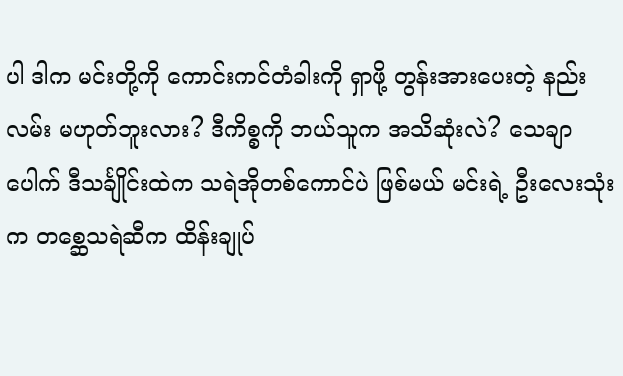ပါ ဒါက မင်းတို့ကို ကောင်းကင်တံခါးကို ရှာဖို့ တွန်းအားပေးတဲ့ နည်းလမ်း မဟုတ်ဘူးလား? ဒီကိစ္စကို ဘယ်သူက အသိဆုံးလဲ? သေချာပေါက် ဒီသင်္ချိုင်းထဲက သရဲအိုတစ်ကောင်ပဲ ဖြစ်မယ် မင်းရဲ့ ဦးလေးသုံးက တစ္ဆေသရဲဆီက ထိန်းချုပ်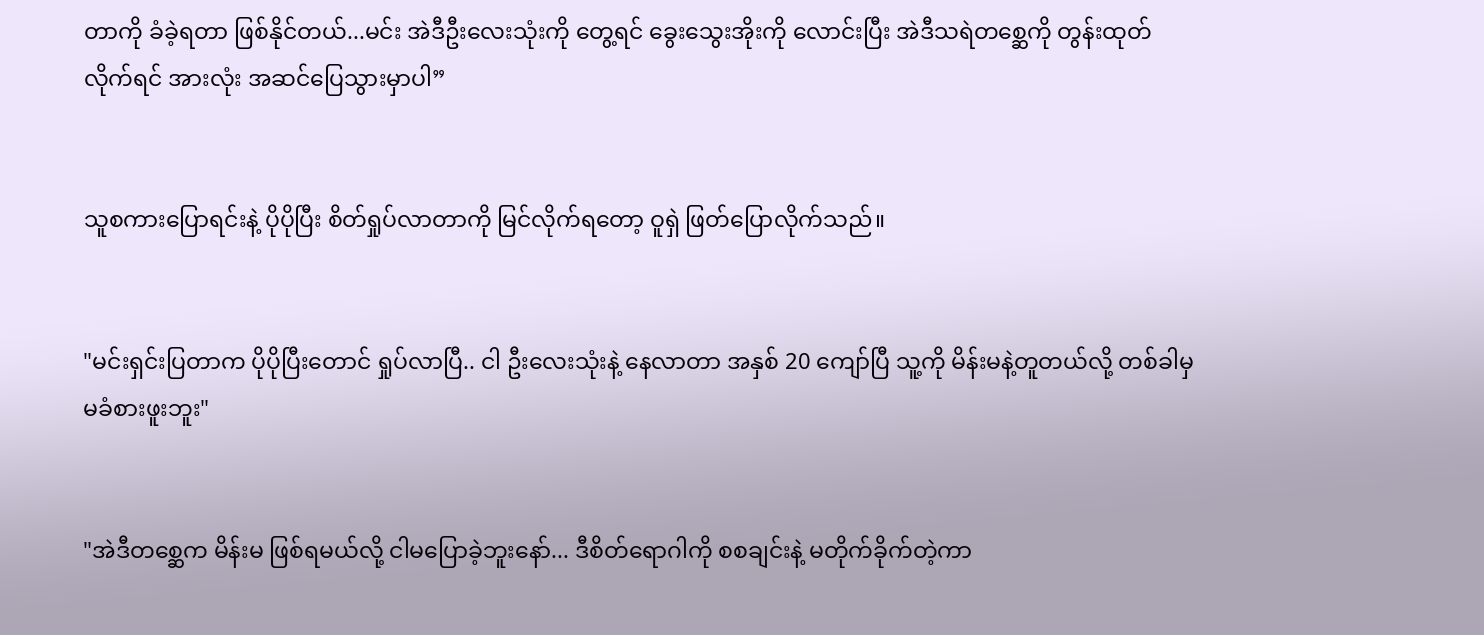တာကို ခံခဲ့ရတာ ဖြစ်နိုင်တယ်...မင်း အဲဒီဦးလေးသုံးကို တွေ့ရင် ခွေးသွေးအိုးကို လောင်းပြီး အဲဒီသရဲတစ္ဆေကို တွန်းထုတ်လိုက်ရင် အားလုံး အဆင်ပြေသွားမှာပါ”


သူစကားပြောရင်းနဲ့ ပိုပိုပြီး စိတ်ရှုပ်လာတာကို မြင်လိုက်ရတော့ ဝူရှဲ ဖြတ်ပြောလိုက်သည်။


"မင်းရှင်းပြတာက ပိုပိုပြီးတောင် ရှုပ်လာပြီ.. ငါ ဦးလေးသုံးနဲ့ နေလာတာ အနှစ် 20 ကျော်ပြီ သူ့ကို မိန်းမနဲ့တူတယ်လို့ တစ်ခါမှ မခံစားဖူးဘူး"


"အဲဒီတစ္ဆေက မိန်းမ ဖြစ်ရမယ်လို့ ငါမပြောခဲ့ဘူးနော်... ဒီစိတ်ရောဂါကို စစချင်းနဲ့ မတိုက်ခိုက်တဲ့ကာ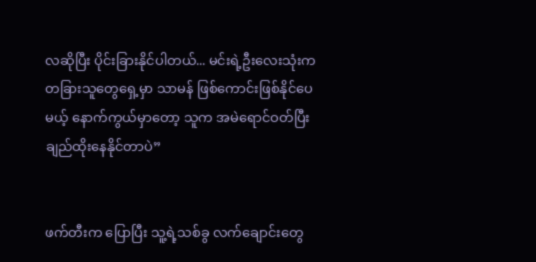လဆိုပြီး ပိုင်းခြားနိုင်ပါတယ်... မင်းရဲ့ဦးလေးသုံးက တခြားသူတွေရှေ့မှာ သာမန် ဖြစ်ကောင်းဖြစ်နိုင်ပေမယ့် နောက်ကွယ်မှာတော့ သူက အမဲရောင်ဝတ်ပြီး ချည်ထိုးနေနိုင်တာပဲ”


ဖက်တီးက ပြောပြီး သူ့ရဲ့သစ်ခွ လက်ချောင်းတွေ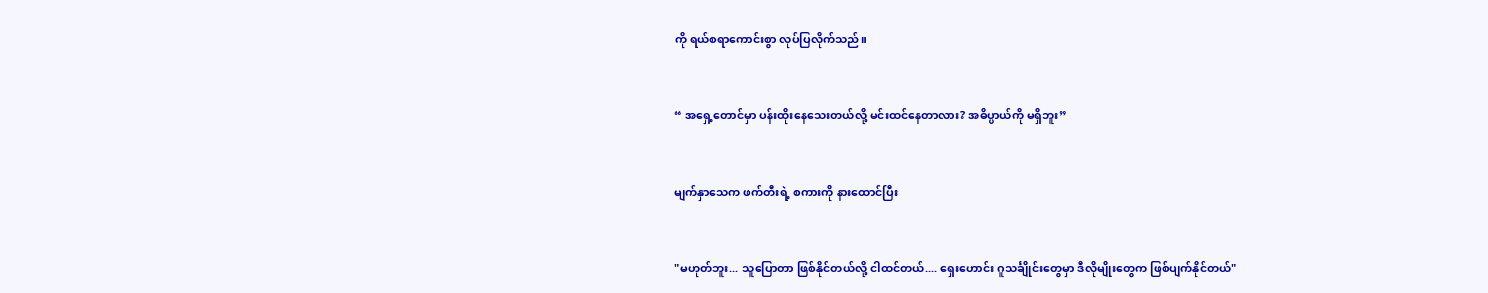ကို ရယ်စရာကောင်းစွာ လုပ်ပြလိုက်သည်။


“ အရှေ့တောင်မှာ ပန်းထိုးနေသေးတယ်လို့ မင်းထင်နေတာလား? အဓိပ္ပာယ်ကို မရှိဘူး”


မျက်နှာသေက ဖက်တီးရဲ့ စကားကို နားထောင်ပြီး


"မဟုတ်ဘူး... သူပြောတာ ဖြစ်နိုင်တယ်လို့ ငါထင်တယ်.... ရှေးဟောင်း ဂူသင်္ချိုင်းတွေမှာ ဒီလိုမျိုးတွေက ဖြစ်ပျက်နိုင်တယ်"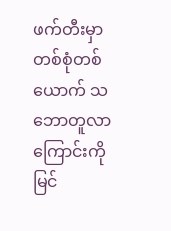ဖက်တီးမှာ တစ်စုံတစ်ယောက် သဘောတူလာကြောင်းကို မြင်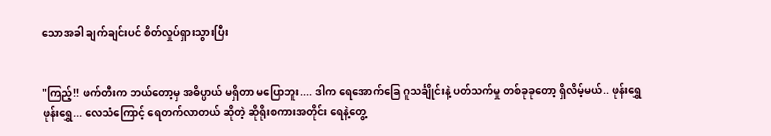သောအခါ ချက်ချင်းပင် စိတ်လှုပ်ရှားသွားပြီး


"ကြည့်!! ဖက်တီးက ဘယ်တော့မှ အဓိပ္ပာယ် မရှိတာ မပြောဘူး.... ဒါက ရေအောက်ခြေ ဂူသင်္ချိုင်းနဲ့ ပတ်သက်မှု တစ်ခုခုတော့ ရှိလိမ့်မယ်.. ဖုန်းရွှေ ဖုန်းရွှေ... လေသံကြောင့် ရေတက်လာတယ် ဆိုတဲ့ ဆိုရိုးစကားအတိုင်း ရေနဲ့တွေ့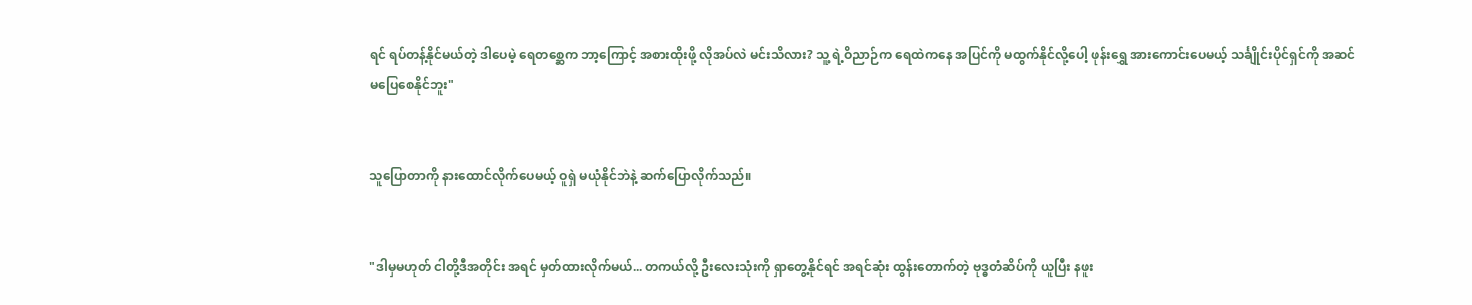ရင် ရပ်တန့်နိုင်မယ်တဲ့ ဒါပေမဲ့ ရေတစ္ဆေက ဘာ့ကြောင့် အစားထိုးဖို့ လိုအပ်လဲ မင်းသိလား? သူ့ ရဲ့ဝိညာဉ်က ရေထဲကနေ အပြင်ကို မထွက်နိုင်လို့ပေါ့ ဖုန်းရွှေ အားကောင်းပေမယ့် သင်္ချိုင်းပိုင်ရှင်ကို အဆင်မပြေစေနိုင်ဘူး"


သူပြောတာကို နားထောင်လိုက်ပေမယ့် ဝူရှဲ မယုံနိုင်ဘဲနဲ့ ဆက်ပြောလိုက်သည်။


"ဒါမှမဟုတ် ငါတို့ဒီအတိုင်း အရင် မှတ်ထားလိုက်မယ်... တကယ်လို့ ဦးလေးသုံးကို ရှာတွေ့နိုင်ရင် အရင်ဆုံး ထွန်းတောက်တဲ့ ဗုဒ္ဓတံဆိပ်ကို ယူပြီး နဖူး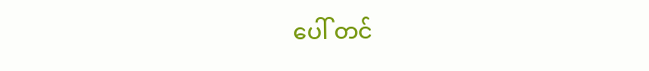ပေါ် တင်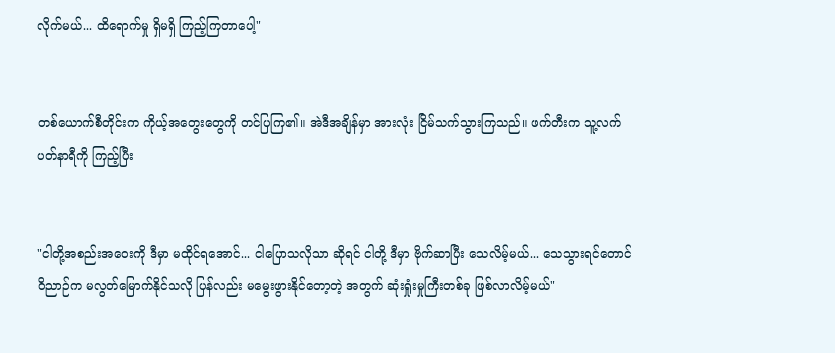လိုက်မယ်... ထိရောက်မှု ရှိမရှိ ကြည့်ကြတာပေါ့"


တစ်ယောက်စီတိုင်းက ကိုယ့်အတွေးတွေကို တင်ပြကြ၏။ အဲဒီအချိန်မှာ အားလုံး ငြိမ်သက်သွားကြသည်။ ဖက်တီးက သူ့လက်ပတ်နာရီကို ကြည့်ပြီး


"ငါတို့အစည်းအဝေးကို ဒီမှာ မထိုင်ရအောင်... ငါပြောသလိုသာ ဆိုရင် ငါတို့ ဒီမှာ ဗိုက်ဆာပြီး သေလိမ့်မယ်... သေသွားရင်တောင် ဝိညာဉ်က မလွတ်မြောက်နိုင်သလို ပြန်လည်း မမွေးဖွားနိုင်တော့တဲ့ အတွက် ဆုံးရှုံးမှုကြီးတစ်ခု ဖြစ်လာလိမ့်မယ်"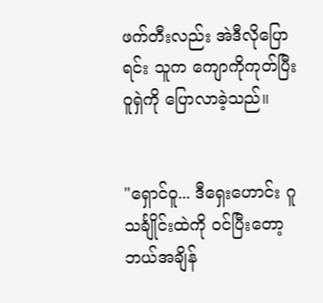ဖက်တီးလည်း အဲဒီလိုပြောရင်း သူက ကျောကိုကုတ်ပြီး ဝူရှဲကို ပြောလာခဲ့သည်။


"ရှောင်ဝူ... ဒီရှေးဟောင်း ဂူသင်္ချိုင်းထဲကို ဝင်ပြီးတော့ ဘယ်အချိန်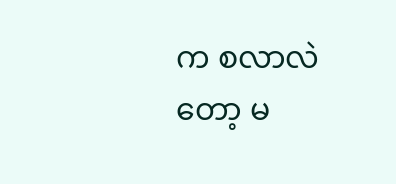က စလာလဲတော့ မ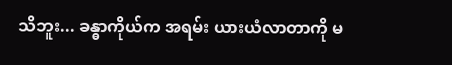သိဘူး... ခန္ဓာကိုယ်က အရမ်း ယားယံလာတာကို မ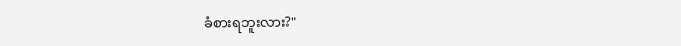ခံစားရဘူးလား?"